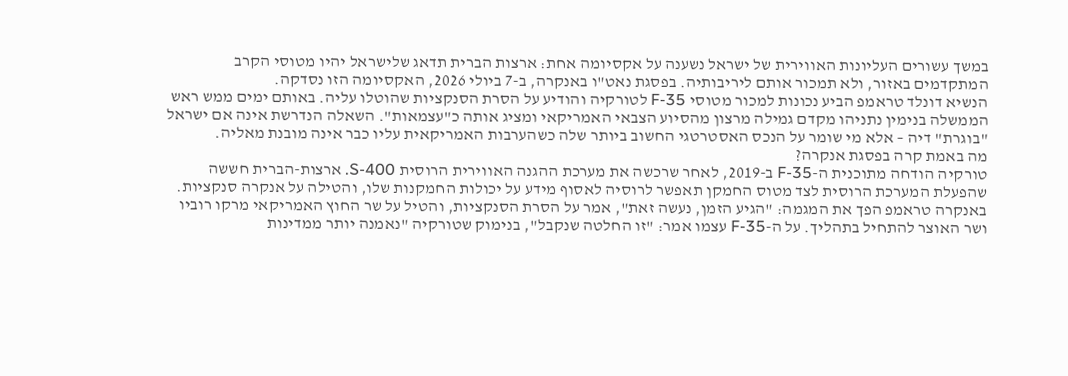במשך עשורים העליונות האווירית של ישראל נשענה על אקסיומה אחת: ארצות הברית תדאג שלישראל יהיו מטוסי הקרב המתקדמים באזור, ולא תמכור אותם ליריבותיה. בפסגת נאט"ו באנקרה, ב-7 ביולי 2026, האקסיומה הזו נסדקה.
הנשיא דונלד טראמפ הביע נכונות למכור מטוסי F-35 לטורקיה והודיע על הסרת הסנקציות שהוטלו עליה. באותם ימים ממש ראש הממשלה בנימין נתניהו מקדם גמילה מרצון מהסיוע הצבאי האמריקאי ומציג אותה כ"עצמאות". השאלה הנדרשת אינה אם ישראל "בוגרת" דיה – אלא מי שומר על הנכס האסטרטגי החשוב ביותר שלה כשהערבות האמריקאית עליו כבר אינה מובנת מאליה.
מה באמת קרה בפסגת אנקרה?
טורקיה הודחה מתוכנית ה-F-35 ב-2019, לאחר שרכשה את מערכת ההגנה האווירית הרוסית S-400. ארצות-הברית חששה שהפעלת המערכת הרוסית לצד מטוס החמקן תאפשר לרוסיה לאסוף מידע על יכולות החמקנות שלו, והטילה על אנקרה סנקציות.
באנקרה טראמפ הפך את המגמה: "הגיע הזמן, נעשה זאת", אמר על הסרת הסנקציות, והטיל על שר החוץ האמריקאי מרקו רוביו ושר האוצר להתחיל בתהליך. על ה-F-35 עצמו אמר: "זו החלטה שנקבל", בנימוק שטורקיה "נאמנה יותר ממדינות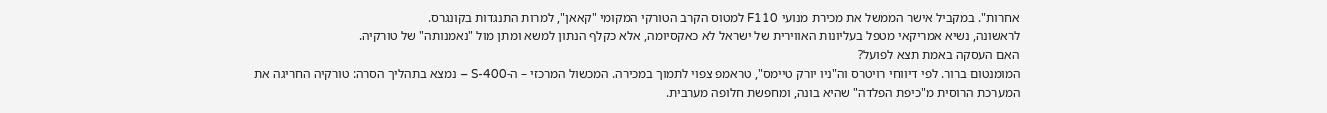אחרות". במקביל אישר הממשל את מכירת מנועי F110 למטוס הקרב הטורקי המקומי "קאאן", למרות התנגדות בקונגרס.
לראשונה, נשיא אמריקאי מטפל בעליונות האווירית של ישראל לא כאקסיומה, אלא כקלף הנתון למשא ומתן מול "נאמנותה" של טורקיה.
האם העסקה באמת תצא לפועל?
המומנטום ברור. לפי דיווחי רויטרס וה"ניו יורק טיימס", טראמפ צפוי לתמוך במכירה. המכשול המרכזי – ה-S-400 – נמצא בתהליך הסרה: טורקיה החריגה את המערכת הרוסית מ"כיפת הפלדה" שהיא בונה, ומחפשת חלופה מערבית.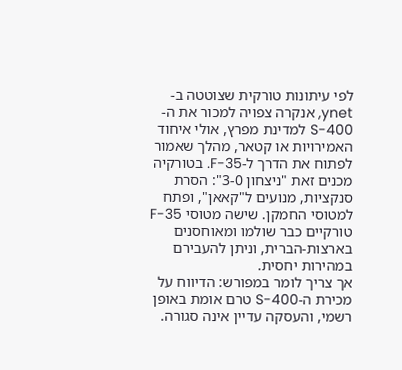לפי עיתונות טורקית שצוטטה ב-ynet, אנקרה צפויה למכור את ה-S-400 למדינת מפרץ, אולי איחוד האמירויות או קטאר, מהלך שאמור לפתוח את הדרך ל-F-35. בטורקיה מכנים זאת "ניצחון 3-0": הסרת סנקציות, מנועים ל"קאאן", ופתח למטוסי החמקן. שישה מטוסי F-35 טורקיים כבר שולמו ומאוחסנים בארצות-הברית, וניתן להעבירם במהירות יחסית.
אך צריך לומר במפורש: הדיווח על מכירת ה-S-400 טרם אומת באופן רשמי, והעסקה עדיין אינה סגורה.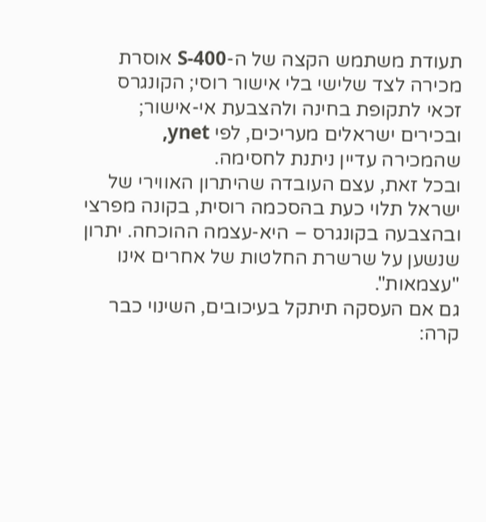תעודת משתמש הקצה של ה-S-400 אוסרת מכירה לצד שלישי בלי אישור רוסי; הקונגרס זכאי לתקופת בחינה ולהצבעת אי-אישור; ובכירים ישראלים מעריכים, לפי ynet, שהמכירה עדיין ניתנת לחסימה.
ובכל זאת, עצם העובדה שהיתרון האווירי של ישראל תלוי כעת בהסכמה רוסית, בקונה מפרצי ובהצבעה בקונגרס – היא-עצמה ההוכחה. יתרון שנשען על שרשרת החלטות של אחרים אינו "עצמאות".
גם אם העסקה תיתקל בעיכובים, השינוי כבר קרה: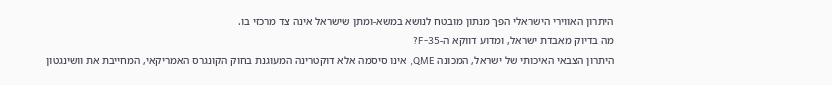היתרון האווירי הישראלי הפך מנתון מובטח לנושא במשא-ומתן שישראל אינה צד מרכזי בו.
מה בדיוק מאבדת ישראל, ומדוע דווקא ה-F-35?
היתרון הצבאי האיכותי של ישראל, המכונה QME, אינו סיסמה אלא דוקטרינה המעוגנת בחוק הקונגרס האמריקאי, המחייבת את וושינגטון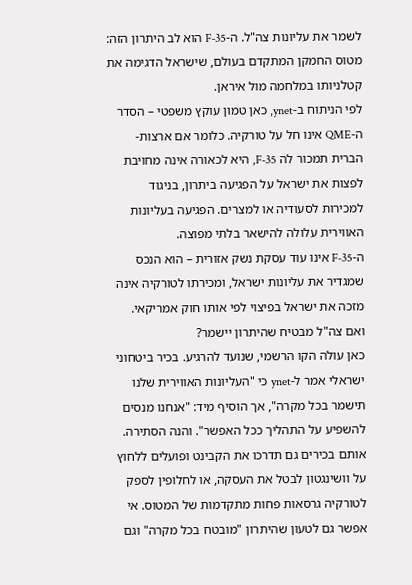לשמר את עליונות צה"ל. ה-F-35 הוא לב היתרון הזה: מטוס החמקן המתקדם בעולם, שישראל הדגימה את קטלניותו במלחמה מול איראן.
לפי הניתוח ב-ynet, כאן טמון עוקץ משפטי – הסדר ה-QME אינו חל על טורקיה. כלומר אם ארצות-הברית תמכור לה F-35, היא לכאורה אינה מחויבת לפצות את ישראל על הפגיעה ביתרון, בניגוד למכירות לסעודיה או למצרים. הפגיעה בעליונות האווירית עלולה להישאר בלתי מפוצה.
ה-F-35 אינו עוד עסקת נשק אזורית – הוא הנכס שמגדיר את עליונות ישראל, ומכירתו לטורקיה אינה מזכה את ישראל בפיצוי לפי אותו חוק אמריקאי.
ואם צה"ל מבטיח שהיתרון יישמר?
כאן עולה הקו הרשמי, שנועד להרגיע. בכיר ביטחוני ישראלי אמר ל-ynet כי "העליונות האווירית שלנו תישמר בכל מקרה", אך הוסיף מיד: "אנחנו מנסים להשפיע על התהליך ככל האפשר". והנה הסתירה.
אותם בכירים גם תדרכו את הקבינט ופועלים ללחוץ על וושינגטון לבטל את העסקה, או לחלופין לספק לטורקיה גרסאות פחות מתקדמות של המטוס. אי אפשר גם לטעון שהיתרון "מובטח בכל מקרה" וגם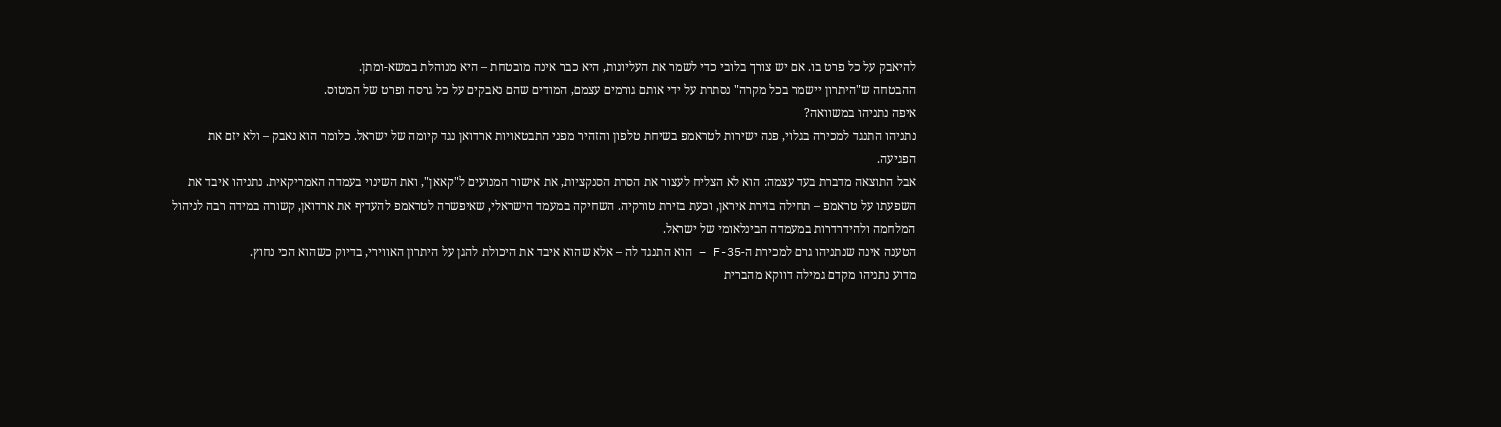להיאבק על כל פרט בו. אם יש צורך בלובי כדי לשמר את העליונות, היא כבר אינה מובטחת – היא מנוהלת במשא-ומתן.
ההבטחה ש"היתרון יישמר בכל מקרה" נסתרת על ידי אותם גורמים עצמם, המודים שהם נאבקים על כל גרסה ופרט של המטוס.
איפה נתניהו במשוואה?
נתניהו התנגד למכירה בגלוי, פנה ישירות לטראמפ בשיחת טלפון והזהיר מפני התבטאויות ארדואן נגד קיומה של ישראל. כלומר הוא נאבק – ולא יזם את הפגיעה.
אבל התוצאה מדברת בעד עצמה: הוא לא הצליח לעצור את הסרת הסנקציות, את אישור המנועים ל"קאאן", ואת השינוי בעמדה האמריקאית. נתניהו איבד את השפעתו על טראמפ – תחילה בזירת איראן, וכעת בזירת טורקיה. השחיקה במעמד הישראלי, שאיפשרה לטראמפ להעדיף את ארדואן, קשורה במידה רבה לניהול המלחמה ולהידרדרות במעמדה הבינלאומי של ישראל.
הטענה אינה שנתניהו גרם למכירת ה-F-35 – הוא התנגד לה – אלא שהוא איבד את היכולת להגן על היתרון האווירי, בדיוק כשהוא הכי נחוץ.
מדוע נתניהו מקדם גמילה דווקא מהברית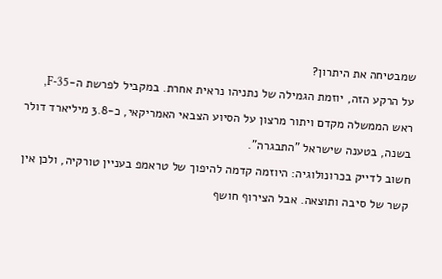שמבטיחה את היתרון?
על הרקע הזה, יוזמת הגמילה של נתניהו נראית אחרת. במקביל לפרשת ה-F-35, ראש הממשלה מקדם ויתור מרצון על הסיוע הצבאי האמריקאי, כ-3.8 מיליארד דולר בשנה, בטענה שישראל "התבגרה".
חשוב לדייק בכרונולוגיה: היוזמה קדמה להיפוך של טראמפ בעניין טורקיה, ולכן אין קשר של סיבה ותוצאה. אבל הצירוף חושף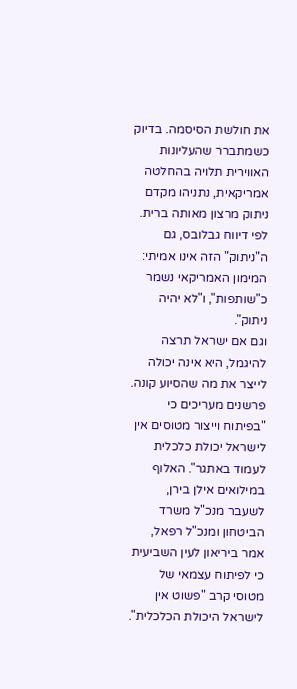את חולשת הסיסמה. בדיוק כשמתברר שהעליונות האווירית תלויה בהחלטה אמריקאית, נתניהו מקדם ניתוק מרצון מאותה ברית.
לפי דיווח גבלובס, גם ה"ניתוק" הזה אינו אמיתי: המימון האמריקאי נשמר כ"שותפות", ו"לא יהיה ניתוק".
וגם אם ישראל תרצה להיגמל, היא אינה יכולה לייצר את מה שהסיוע קונה. פרשנים מעריכים כי "בפיתוח וייצור מטוסים אין לישראל יכולת כלכלית לעמוד באתגר". האלוף במילואים אילן בירן, לשעבר מנכ"ל משרד הביטחון ומנכ"ל רפאל, אמר ביריאון לעין השביעית כי לפיתוח עצמאי של מטוסי קרב "פשוט אין לישראל היכולת הכלכלית".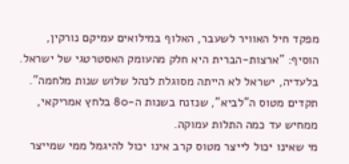מפקד חיל האוויר לשעבר, האלוף במילואים עמיקם נורקין, הוסיף: "ארצות-הברית היא חלק מהעומק האסטרטגי של ישראל. בלעדיה, ישראל לא הייתה מסוגלת לנהל שלוש שנות מלחמה". תקדים מטוס ה"לביא", שנזנח בשנות ה-80 בלחץ אמריקאי, ממחיש עד כמה התלות עמוקה.
מי שאינו יכול לייצר מטוס קרב אינו יכול להיגמל ממי שמייצר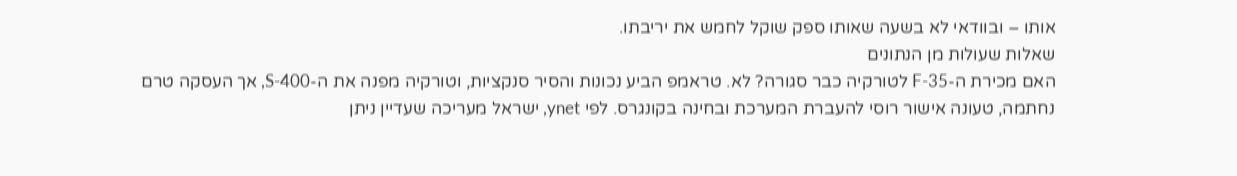אותו – ובוודאי לא בשעה שאותו ספק שוקל לחמש את יריבתו.
שאלות שעולות מן הנתונים
האם מכירת ה-F-35 לטורקיה כבר סגורה? לא. טראמפ הביע נכונות והסיר סנקציות, וטורקיה מפנה את ה-S-400, אך העסקה טרם נחתמה, טעונה אישור רוסי להעברת המערכת ובחינה בקונגרס. לפי ynet, ישראל מעריכה שעדיין ניתן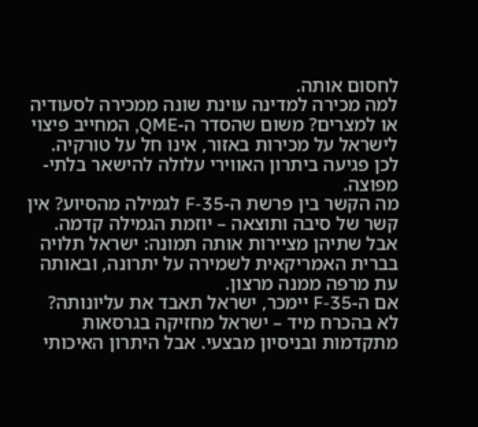לחסום אותה.
למה מכירה למדינה עוינת שונה ממכירה לסעודיה או למצרים? משום שהסדר ה-QME, המחייב פיצוי לישראל על מכירות באזור, אינו חל על טורקיה. לכן פגיעה ביתרון האווירי עלולה להישאר בלתי-מפוצה.
מה הקשר בין פרשת ה-F-35 לגמילה מהסיוע? אין קשר של סיבה ותוצאה – יוזמת הגמילה קדמה. אבל שתיהן מציירות אותה תמונה: ישראל תלויה בברית האמריקאית לשמירה על יתרונה, ובאותה עת מרפה ממנה מרצון.
אם ה-F-35 יימכר, ישראל תאבד את עליונותה? לא בהכרח מיד – ישראל מחזיקה בגרסאות מתקדמות ובניסיון מבצעי. אבל היתרון האיכותי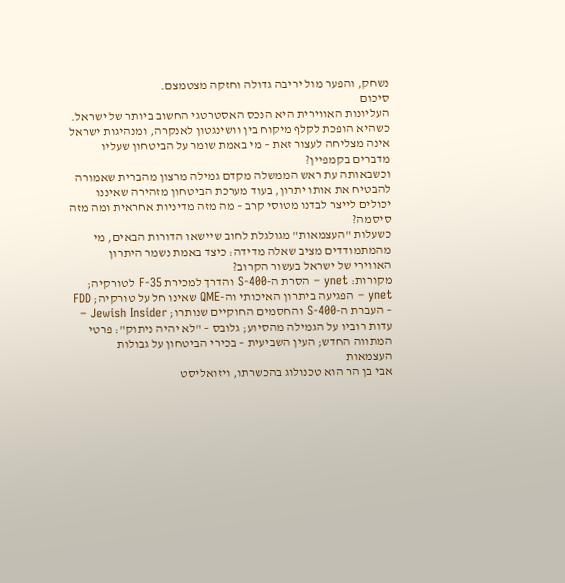נשחק, והפער מול יריבה גדולה וחזקה מצטמצם.
סיכום
העליונות האווירית היא הנכס האסטרטגי החשוב ביותר של ישראל. כשהיא הופכת לקלף מיקוח בין וושינגטון לאנקרה, ומנהיגות ישראל אינה מצליחה לעצור זאת – מי באמת שומר על הביטחון שעליו מדברים בקמפיין?
וכשבאותה עת ראש הממשלה מקדם גמילה מרצון מהברית שאמורה להבטיח את אותו יתרון, בעוד מערכת הביטחון מזהירה שאיננו יכולים לייצר לבדנו מטוסי קרב – מה מזה מדיניות אחראית ומה מזה סיסמה?
כשעלות "העצמאות" מגולגלת לחוב שיישאו הדורות הבאים, מי מהמתמודדים מציב שאלה מדידה: כיצד באמת נשמר היתרון האווירי של ישראל בעשור הקרוב?
מקורות: ynet – הסרת ה-S-400 והדרך למכירת F-35 לטורקיה; ynet – הפגיעה ביתרון האיכותי וה-QME שאינו חל על טורקיה; FDD – העברת ה-S-400 והחסמים החוקיים שנותרו; Jewish Insider – עדות רוביו על הגמילה מהסיוע; גלובס – "לא יהיה ניתוק": פרטי המתווה החדש; העין השביעית – בכירי הביטחון על גבולות העצמאות
אבי בן הר הוא טכנולוג בהכשרתו, ויזואליסט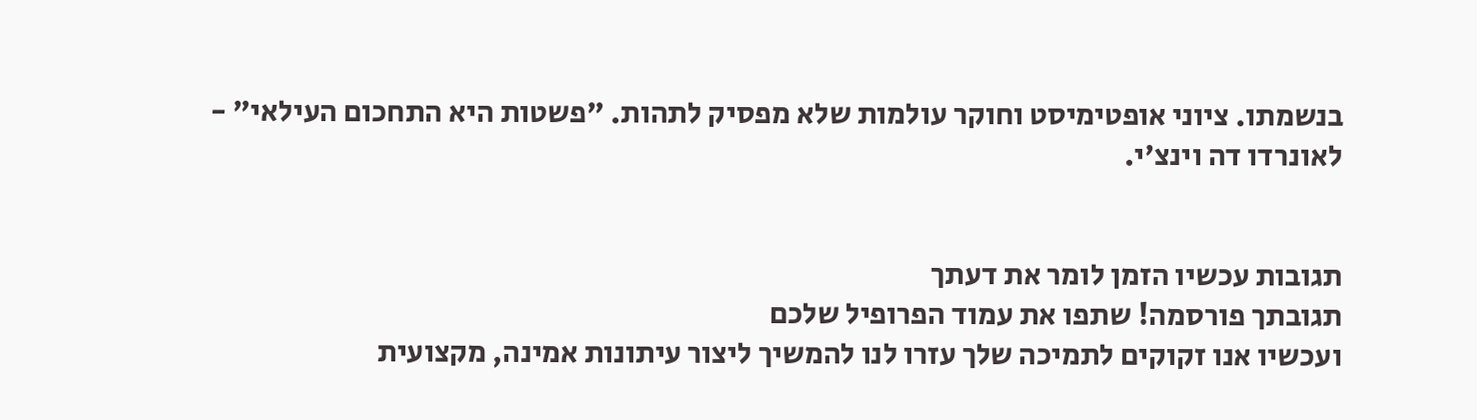בנשמתו. ציוני אופטימיסט וחוקר עולמות שלא מפסיק לתהות. "פשטות היא התחכום העילאי" - לאונרדו דה וינצ'י.


תגובות עכשיו הזמן לומר את דעתך
תגובתך פורסמה! שתפו את עמוד הפרופיל שלכם
ועכשיו אנו זקוקים לתמיכה שלך עזרו לנו להמשיך ליצור עיתונות אמינה, מקצועית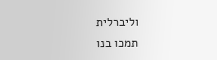וליברלית
תמכו בנו